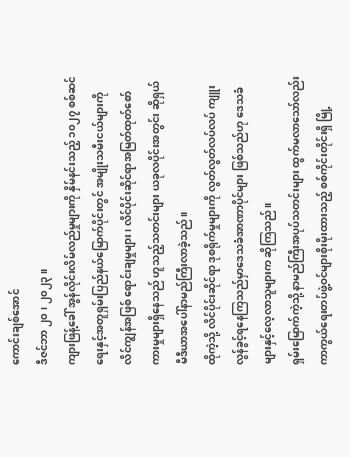ကောင်းချစ်အောင်
ဒီဇင်ဘာ ၂၀ ၊ ၂၀၂၃။
ကျားဖြန့်ခေါ် အွန်လိုင်းလိမ်လည်မှုများကို နှိမ်နင်းသည့် ၁၀၂၇ စစ်ဆင်ရေးနှင့်အတူရှမ်းပြည်နယ်မြောက်ပိုင်းတွင် အမျိုးသမီးငယ်များကို လိင်ကျွန်အဖြစ် ရောင်းချမှုများ၊ လိင်ပိုင်းဆိုင်ရာအမြတ်ထုတ်စော်ကားမှုများရှိနေသည် ဟူသည့်သတင်းများ ယခုလပိုင်းအတွင်း ဆိုရှယ်မီဒီယာအပေါ်နာမည်ကြီးလာခဲ့သည်။
ထိုကဲ့သို့ လိင်ပိုင်းဆိုင်ရာ ဒုစရိုက်မှုများကို လွတ်လွတ်လပ်လပ် ကျူးလွန်ခွင့်ရနေကြသည်မှာဒေသခံအာဏာပိုင်များ ဖြစ်သည်ဟု ဒေသခံများနှင့်လေ့လာသူများက ဆိုကြသည်။
ရှမ်းမြောက်ကဲ့သို့ နာမည်ကြီးအပုပ်သတင်းများ ထွက်မလာသော်လည်း ကာကွယ်ရေးတပ်ဖွဲ့ဝင်များစိုးမိုးထားသည့် စစ်ကိုင်းတိုင်းရှိ မြို့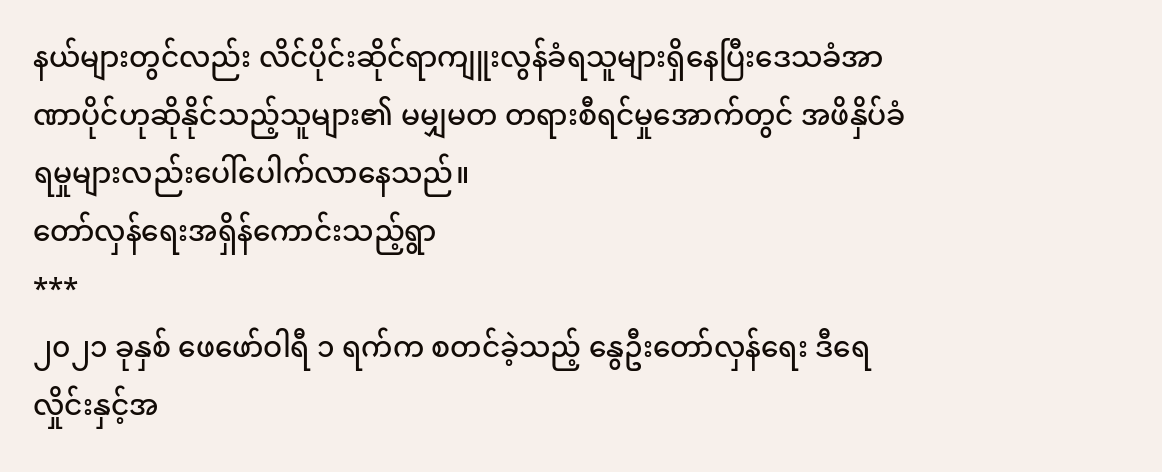နယ်များတွင်လည်း လိင်ပိုင်းဆိုင်ရာကျူးလွန်ခံရသူများရှိနေပြီးဒေသခံအာဏာပိုင်ဟုဆိုနိုင်သည့်သူများ၏ မမျှမတ တရားစီရင်မှုအောက်တွင် အဖိနှိပ်ခံရမှုများလည်းပေါ်ပေါက်လာနေသည်။
တော်လှန်ရေးအရှိန်ကောင်းသည့်ရွာ
***
၂၀၂၁ ခုနှစ် ဖေဖော်ဝါရီ ၁ ရက်က စတင်ခဲ့သည့် နွေဦးတော်လှန်ရေး ဒီရေလှိုင်းနှင့်အ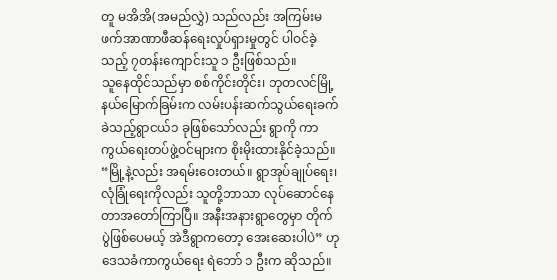တူ မအိအိ(အမည်လွှဲ) သည်လည်း အကြမ်းမဖက်အာဏာဖီဆန်ရေးလှုပ်ရှားမှုတွင် ပါဝင်ခဲ့သည့် ၇တန်းကျောင်းသူ ၁ ဦးဖြစ်သည်။
သူနေထိုင်သည်မှာ စစ်ကိုင်းတိုင်း၊ ဘုတလင်မြို့နယ်မြောက်ခြမ်းက လမ်းပန်းဆက်သွယ်ရေးခက်ခဲသည့်ရွာငယ်၁ ခုဖြစ်သော်လည်း ရွာကို ကာကွယ်ရေးတပ်ဖွဲ့ဝင်များက စိုးမိုးထားနိုင်ခဲ့သည်။
“မြို့နဲ့လည်း အရမ်းဝေးတယ်။ ရွာအုပ်ချုပ်ရေး၊ လုံခြုံရေးကိုလည်း သူတို့ဘာသာ လုပ်ဆောင်နေတာအတော်ကြာပြီ။ အနီးအနားရွာတွေမှာ တိုက်ပွဲဖြစ်ပေမယ့် အဲဒီရွာကတော့ အေးဆေးပါပဲ” ဟုဒေသခံကာကွယ်ရေး ရဲဘော် ၁ ဦးက ဆိုသည်။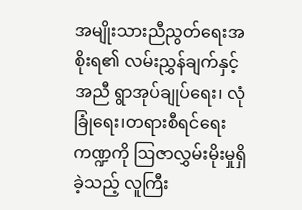အမျိုးသားညီညွတ်ရေးအစိုးရ၏ လမ်းညွှန်ချက်နှင့်အညီ ရွာအုပ်ချုပ်ရေး၊ လုံခြုံရေး၊တရားစီရင်ရေးကဏ္ဍကို ဩဇာလွှမ်းမိုးမှုရှိခဲ့သည့် လူကြီး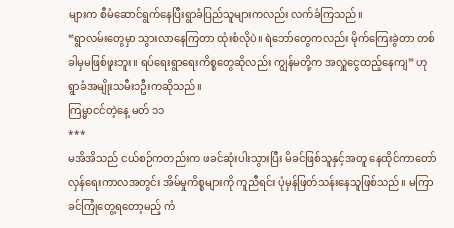များက စီမံဆောင်ရွက်နေပြီးရွာခံပြည်သူများကလည်း လက်ခံကြသည်။
“ရွာလမ်းတွေမှာ သွားလာနေကြတာ ထုံးစံလိုပဲ။ ရဲဘော်တွေကလည်း မိုက်ကြေးခွဲတာ တစ်ခါမှမဖြစ်ဖူးဘူး။ ရပ်ရေးရွာရေးကိစ္စတွေဆိုလည်း ကျွန်မတို့က အလှူငွေထည့်နေကျ” ဟု ရွာခံအမျိုးသမီး၁ဦးကဆိုသည်။
ကြမ္မာငင်တဲ့နေ့ မတ် ၁၁
***
မအိအိသည် ငယ်စဉ်ကတည်းက ဖခင်ဆုံးပါးသွားပြီး မိခင်ဖြစ်သူနှင့်အတူ နေထိုင်ကာတော်လှန်ရေးကာလအတွင်း အိမ်မှုကိစ္စများကို ကူညီရင်း ပုံမှန်ဖြတ်သန်းနေသူဖြစ်သည်။ မကြာခင်ကြုံတွေ့ရတော့မည့် ကံ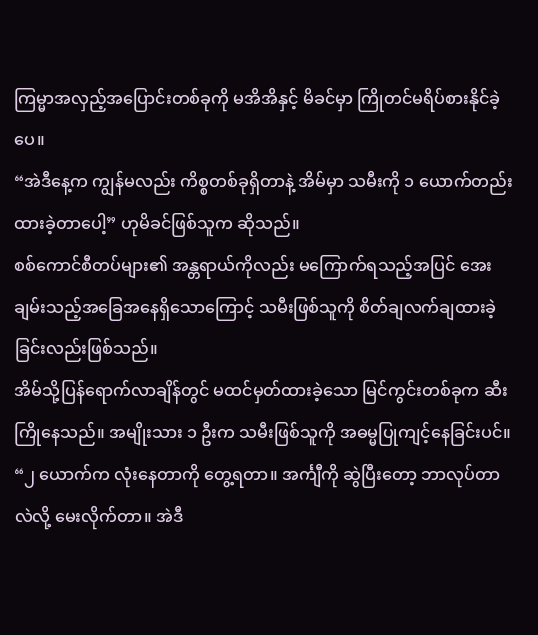ကြမ္မာအလှည့်အပြောင်းတစ်ခုကို မအိအိနှင့် မိခင်မှာ ကြိုတင်မရိပ်စားနိုင်ခဲ့ပေ။
“အဲဒီနေ့က ကျွန်မလည်း ကိစ္စတစ်ခုရှိတာနဲ့ အိမ်မှာ သမီးကို ၁ ယောက်တည်းထားခဲ့တာပေါ့” ဟုမိခင်ဖြစ်သူက ဆိုသည်။
စစ်ကောင်စီတပ်များ၏ အန္တရာယ်ကိုလည်း မကြောက်ရသည့်အပြင် အေးချမ်းသည့်အခြေအနေရှိသောကြောင့် သမီးဖြစ်သူကို စိတ်ချလက်ချထားခဲ့ခြင်းလည်းဖြစ်သည်။
အိမ်သို့ပြန်ရောက်လာချိန်တွင် မထင်မှတ်ထားခဲ့သော မြင်ကွင်းတစ်ခုက ဆီးကြိုနေသည်။ အမျိုးသား ၁ ဦးက သမီးဖြစ်သူကို အဓမ္မပြုကျင့်နေခြင်းပင်။
“၂ ယောက်က လုံးနေတာကို တွေ့ရတာ။ အင်္ကျီကို ဆွဲပြီးတော့ ဘာလုပ်တာလဲလို့ မေးလိုက်တာ။ အဲဒီ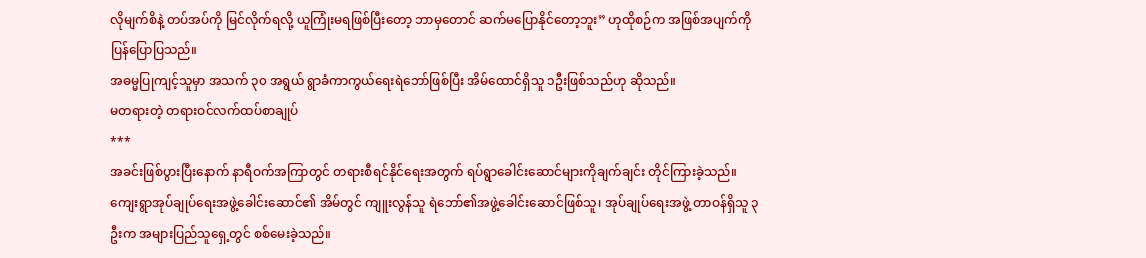လိုမျက်စိနဲ့ တပ်အပ်ကို မြင်လိုက်ရလို့ ယူကြုံးမရဖြစ်ပြီးတော့ ဘာမှတောင် ဆက်မပြောနိုင်တော့ဘူး” ဟုထိုစဉ်က အဖြစ်အပျက်ကို ပြန်ပြောပြသည်။
အဓမ္မပြုကျင့်သူမှာ အသက် ၃၀ အရွယ် ရွာခံကာကွယ်ရေးရဲဘော်ဖြစ်ပြီး အိမ်ထောင်ရှိသူ ၁ဦးဖြစ်သည်ဟု ဆိုသည်။
မတရားတဲ့ တရားဝင်လက်ထပ်စာချုပ်
***
အခင်းဖြစ်ပွားပြီးနောက် နာရီဝက်အကြာတွင် တရားစီရင်နိုင်ရေးအတွက် ရပ်ရွာခေါင်းဆောင်များကိုချက်ချင်း တိုင်ကြားခဲ့သည်။ ကျေးရွာအုပ်ချုပ်ရေးအဖွဲ့ခေါင်းဆောင်၏ အိမ်တွင် ကျူးလွန်သူ ရဲဘော်၏အဖွဲ့ခေါင်းဆောင်ဖြစ်သူ၊ အုပ်ချုပ်ရေးအဖွဲ့ တာဝန်ရှိသူ ၃ ဦးက အများပြည်သူရှေ့တွင် စစ်မေးခဲ့သည်။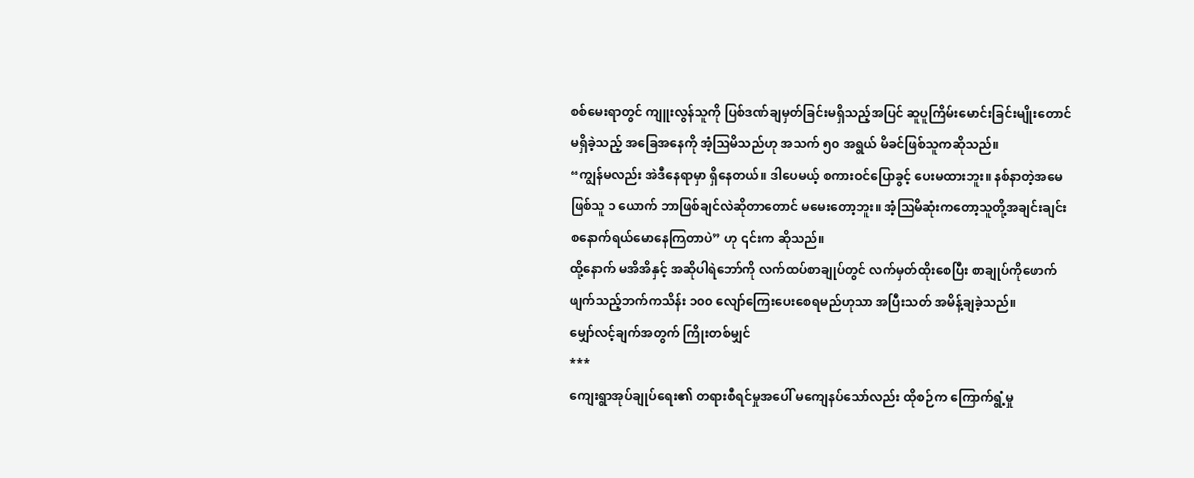စစ်မေးရာတွင် ကျူးလွန်သူကို ပြစ်ဒဏ်ချမှတ်ခြင်းမရှိသည့်အပြင် ဆူပူကြိမ်းမောင်းခြင်းမျိုးတောင်မရှိခဲ့သည့် အခြေအနေကို အံ့ဩမိသည်ဟု အသက် ၅၀ အရွယ် မိခင်ဖြစ်သူကဆိုသည်။
“ကျွန်မလည်း အဲဒီနေရာမှာ ရှိနေတယ်။ ဒါပေမယ့် စကားဝင်ပြောခွင့် ပေးမထားဘူး။ နစ်နာတဲ့အမေဖြစ်သူ ၁ ယောက် ဘာဖြစ်ချင်လဲဆိုတာတောင် မမေးတော့ဘူး။ အံ့ဩမိဆုံးကတော့သူတို့အချင်းချင်း စနောက်ရယ်မောနေကြတာပဲ” ဟု ၎င်းက ဆိုသည်။
ထို့နောက် မအိအိနှင့် အဆိုပါရဲဘော်ကို လက်ထပ်စာချုပ်တွင် လက်မှတ်ထိုးစေပြီး စာချုပ်ကိုဖောက်ဖျက်သည့်ဘက်ကသိန်း ၁၀၀ လျော်ကြေးပေးစေရမည်ဟုသာ အပြီးသတ် အမိန့်ချခဲ့သည်။
မျှော်လင့်ချက်အတွက် ကြိုးတစ်မျှင်
***
ကျေးရွာအုပ်ချုပ်ရေး၏ တရားစီရင်မှုအပေါ် မကျေနပ်သော်လည်း ထိုစဉ်က ကြောက်ရွံ့မှု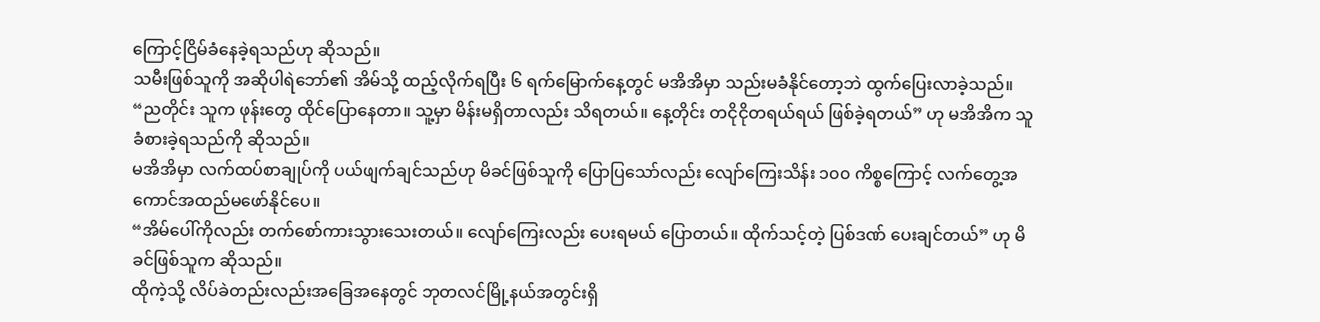ကြောင့်ငြိမ်ခံနေခဲ့ရသည်ဟု ဆိုသည်။
သမီးဖြစ်သူကို အဆိုပါရဲဘော်၏ အိမ်သို့ ထည့်လိုက်ရပြီး ၆ ရက်မြောက်နေ့တွင် မအိအိမှာ သည်းမခံနိုင်တော့ဘဲ ထွက်ပြေးလာခဲ့သည်။
“ညတိုင်း သူက ဖုန်းတွေ ထိုင်ပြောနေတာ။ သူ့မှာ မိန်းမရှိတာလည်း သိရတယ်။ နေ့တိုင်း တငိုငိုတရယ်ရယ် ဖြစ်ခဲ့ရတယ်” ဟု မအိအိက သူခံစားခဲ့ရသည်ကို ဆိုသည်။
မအိအိမှာ လက်ထပ်စာချုပ်ကို ပယ်ဖျက်ချင်သည်ဟု မိခင်ဖြစ်သူကို ပြောပြသော်လည်း လျော်ကြေးသိန်း ၁၀၀ ကိစ္စကြောင့် လက်တွေ့အကောင်အထည်မဖော်နိုင်ပေ။
“အိမ်ပေါ်ကိုလည်း တက်စော်ကားသွားသေးတယ်။ လျော်ကြေးလည်း ပေးရမယ် ပြောတယ်။ ထိုက်သင့်တဲ့ ပြစ်ဒဏ် ပေးချင်တယ်” ဟု မိခင်ဖြစ်သူက ဆိုသည်။
ထိုကဲ့သို့ လိပ်ခဲတည်းလည်းအခြေအနေတွင် ဘုတလင်မြို့နယ်အတွင်းရှိ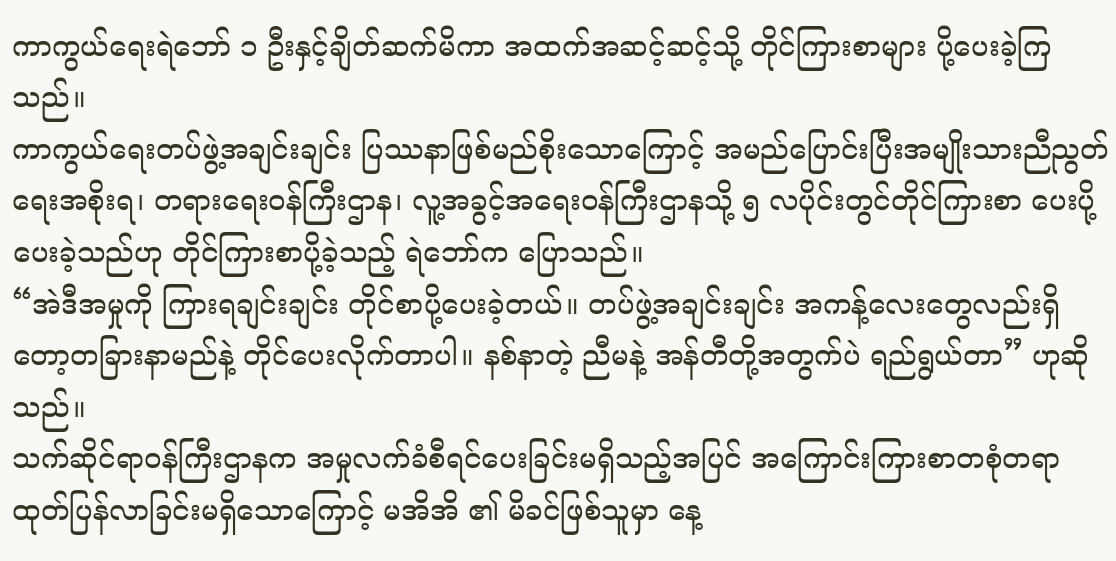ကာကွယ်ရေးရဲဘော် ၁ ဦးနှင့်ချိတ်ဆက်မိကာ အထက်အဆင့်ဆင့်သို့ တိုင်ကြားစာများ ပို့ပေးခဲ့ကြသည်။
ကာကွယ်ရေးတပ်ဖွဲ့အချင်းချင်း ပြဿနာဖြစ်မည်စိုးသောကြောင့် အမည်ပြောင်းပြီးအမျိုးသားညီညွတ်ရေးအစိုးရ၊ တရားရေးဝန်ကြီးဌာန၊ လူ့အခွင့်အရေးဝန်ကြီးဌာနသို့ ၅ လပိုင်းတွင်တိုင်ကြားစာ ပေးပို့ပေးခဲ့သည်ဟု တိုင်ကြားစာပို့ခဲ့သည့် ရဲဘော်က ပြောသည်။
“အဲဒီအမှုကို ကြားရချင်းချင်း တိုင်စာပို့ပေးခဲ့တယ်။ တပ်ဖွဲ့အချင်းချင်း အကန့်လေးတွေလည်းရှိတော့တခြားနာမည်နဲ့ တိုင်ပေးလိုက်တာပါ။ နစ်နာတဲ့ ညီမနဲ့ အန်တီတို့အတွက်ပဲ ရည်ရွယ်တာ” ဟုဆိုသည်။
သက်ဆိုင်ရာဝန်ကြီးဌာနက အမှုလက်ခံစီရင်ပေးခြင်းမရှိသည့်အပြင် အကြောင်းကြားစာတစုံတရာထုတ်ပြန်လာခြင်းမရှိသောကြောင့် မအိအိ ၏ မိခင်ဖြစ်သူမှာ နေ့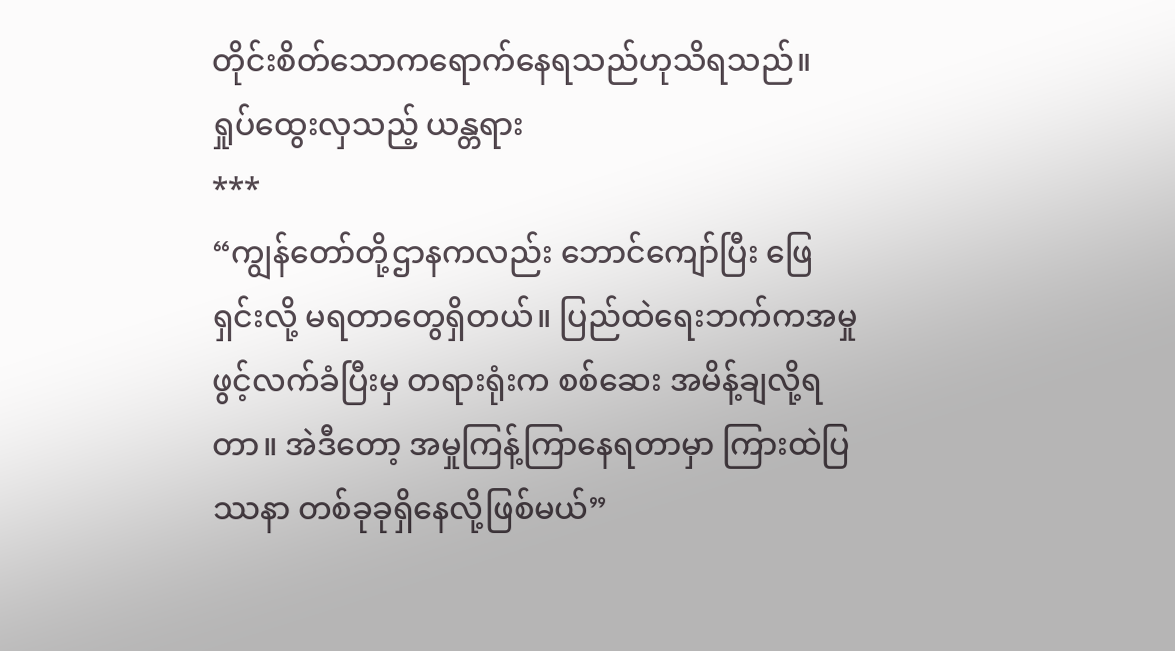တိုင်းစိတ်သောကရောက်နေရသည်ဟုသိရသည်။
ရှုပ်ထွေးလှသည့် ယန္တရား
***
“ကျွန်တော်တို့ဌာနကလည်း ဘောင်ကျော်ပြီး ဖြေရှင်းလို့ မရတာတွေရှိတယ်။ ပြည်ထဲရေးဘက်ကအမှုဖွင့်လက်ခံပြီးမှ တရားရုံးက စစ်ဆေး အမိန့်ချလို့ရတာ။ အဲဒီတော့ အမှုကြန့်ကြာနေရတာမှာ ကြားထဲပြဿနာ တစ်ခုခုရှိနေလို့ဖြစ်မယ်”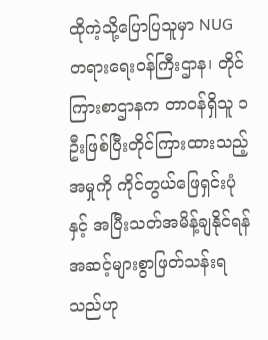ထိုကဲ့သို့ပြောပြသူမှာ NUG တရားရေးဝန်ကြီးဌာန၊ တိုင်ကြားစာဌာနက တာဝန်ရှိသူ ၁ ဦးဖြစ်ပြီးတိုင်ကြားထားသည့် အမှုကို ကိုင်တွယ်ဖြေရှင်းပုံနှင့် အပြီးသတ်အမိန့်ချနိုင်ရန် အဆင့်များစွာဖြတ်သန်းရသည်ဟု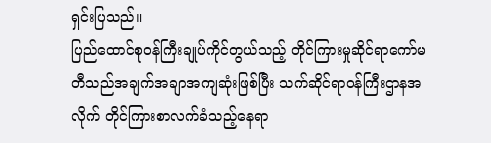ရှင်းပြသည်။
ပြည်ထောင်စုဝန်ကြီးချုပ်ကိုင်တွယ်သည့် တိုင်ကြားမှုဆိုင်ရာကော်မတီသည်အချက်အချာအကျဆုံးဖြစ်ပြီး သက်ဆိုင်ရာဝန်ကြီးဌာနအလိုက် တိုင်ကြားစာလက်ခံသည့်နေရာ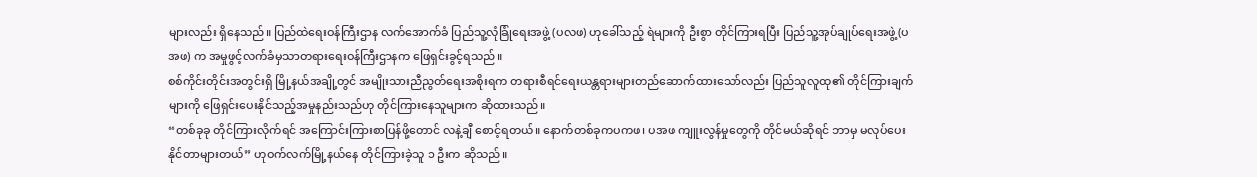များလည်း ရှိနေသည်။ ပြည်ထဲရေးဝန်ကြီးဌာန လက်အောက်ခံ ပြည်သူ့လုံခြုံရေးအဖွဲ့ (ပလဖ) ဟုခေါ်သည့် ရဲများကို ဦးစွာ တိုင်ကြားရပြီး ပြည်သူ့အုပ်ချုပ်ရေးအဖွဲ့ (ပအဖ) က အမှုဖွင့်လက်ခံမှသာတရားရေးဝန်ကြီးဌာနက ဖြေရှင်းခွင့်ရသည်။
စစ်ကိုင်းတိုင်းအတွင်းရှိ မြို့နယ်အချို့တွင် အမျိုးသားညီညွတ်ရေးအစိုးရက တရားစီရင်ရေးယန္တရားများတည်ဆောက်ထားသော်လည်း ပြည်သူလူထု၏ တိုင်ကြားချက်များကို ဖြေရှင်းပေးနိုင်သည့်အမှုနည်းသည်ဟု တိုင်ကြားနေသူများက ဆိုထားသည်။
“တစ်ခုခု တိုင်ကြားလိုက်ရင် အကြောင်းကြားစာပြန်ဖို့တောင် လနဲ့ချီ စောင့်ရတယ်။ နောက်တစ်ခုကပကဖ၊ ပအဖ ကျူးလွန်မှုတွေကို တိုင်မယ်ဆိုရင် ဘာမှ မလုပ်ပေးနိုင်တာများတယ်” ဟုဝက်လက်မြို့နယ်နေ တိုင်ကြားခဲ့သူ ၁ ဦးက ဆိုသည်။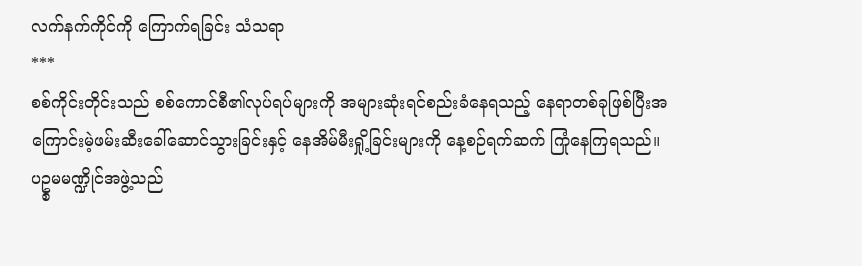လက်နက်ကိုင်ကို ကြောက်ရခြင်း သံသရာ
***
စစ်ကိုင်းတိုင်းသည် စစ်ကောင်စီ၏လုပ်ရပ်များကို အများဆုံးရင်စည်းခံနေရသည့် နေရာတစ်ခုဖြစ်ပြီးအကြောင်းမဲ့ဖမ်းဆီးခေါ်ဆောင်သွားခြင်းနှင့် နေအိမ်မီးရှို့ခြင်းများကို နေ့စဉ်ရက်ဆက် ကြုံနေကြရသည်။
ပဥ္စမမဏ္ဍိုင်အဖွဲ့သည်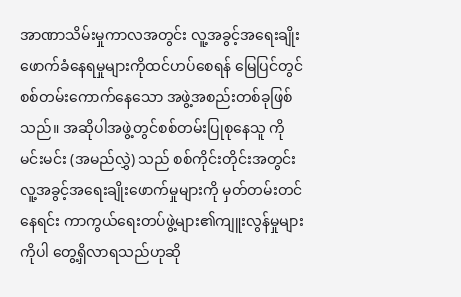အာဏာသိမ်းမှုကာလအတွင်း လူ့အခွင့်အရေးချိုးဖောက်ခံနေရမှုများကိုထင်ဟပ်စေရန် မြေပြင်တွင် စစ်တမ်းကောက်နေသော အဖွဲ့အစည်းတစ်ခုဖြစ်သည်။ အဆိုပါအဖွဲ့တွင်စစ်တမ်းပြုစုနေသူ ကိုမင်းမင်း (အမည်လွှဲ) သည် စစ်ကိုင်းတိုင်းအတွင်း
လူ့အခွင့်အရေးချိုးဖောက်မှုများကို မှတ်တမ်းတင်နေရင်း ကာကွယ်ရေးတပ်ဖွဲ့များ၏ကျူးလွန်မှုများကိုပါ တွေ့ရှိလာရသည်ဟုဆို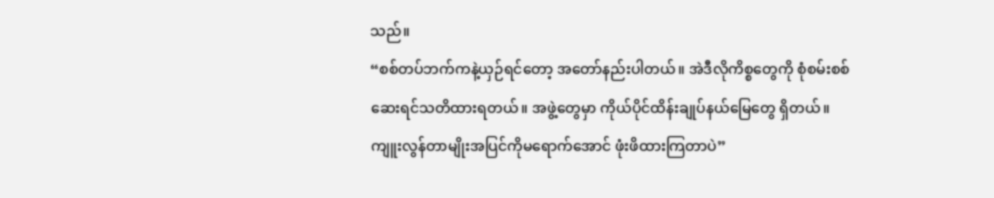သည်။
“စစ်တပ်ဘက်ကနဲ့ယှဉ်ရင်တော့ အတော်နည်းပါတယ်။ အဲဒီလိုကိစ္စတွေကို စုံစမ်းစစ်ဆေးရင်သတိထားရတယ်။ အဖွဲ့တွေမှာ ကိုယ်ပိုင်ထိန်းချုပ်နယ်မြေတွေ ရှိတယ်။ ကျူးလွန်တာမျိုးအပြင်ကိုမရောက်အောင် ဖုံးဖိထားကြတာပဲ”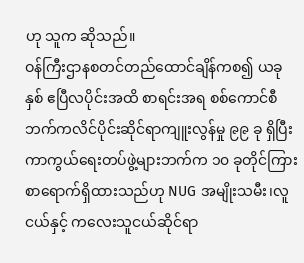ဟု သူက ဆိုသည်။
ဝန်ကြီးဌာနစတင်တည်ထောင်ချိန်ကစ၍ ယခုနှစ် ဧပြီလပိုင်းအထိ စာရင်းအရ စစ်ကောင်စီဘက်ကလိင်ပိုင်းဆိုင်ရာကျူးလွန်မှု ၉၉ ခု ရှိပြီး ကာကွယ်ရေးတပ်ဖွဲ့များဘက်က ၁၀ ခုတိုင်ကြားစာရောက်ရှိထားသည်ဟု NUG အမျိုးသမီး၊လူငယ်နှင့် ကလေးသူငယ်ဆိုင်ရာ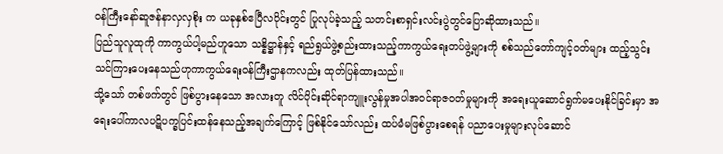ဝန်ကြီးနော်ဆူဇန်နာလှလှစိုး က ယခုနှစ်ဧပြီလပိုင်းတွင် ပြုလုပ်ခဲ့သည့် သတင်းစာရှင်းလင်းပွဲတွင်ပြောဆိုထားသည်။
ပြည်သူလူထုကို ကာကွယ်ပါ့မည်ဟူသော သန္နိဋ္ဌာန်နှင့် ရည်ရွယ်ဖွဲ့စည်းထားသည့်ကာကွယ်ရေးတပ်ဖွဲ့များကို စစ်သည်တော်ကျင့်ဝတ်များ ထည့်သွင်းသင်ကြားပေးနေသည်ဟုကာကွယ်ရေးဝန်ကြီးဌာနကလည်း ထုတ်ပြန်ထားသည်။
သို့သော် တစ်ဖက်တွင် ဖြစ်ပွားနေသော အလားတူ လိင်ပိုင်းဆိုင်ရာကျူးလွန်မှုအပါအဝင်ရာဇဝတ်မှုများကို အရေးယူဆောင်ရွက်မပေးနိုင်ခြင်းမှာ အရေးပေါ်ကာလပဋိပက္ခပြင်းထန်နေသည့်အချက်ကြောင့် ဖြစ်နိုင်သော်လည်း ထပ်မံမဖြစ်ပွားစေရန် ပညာပေးမှုများလုပ်ဆောင်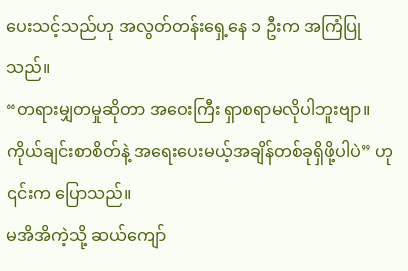ပေးသင့်သည်ဟု အလွတ်တန်းရှေ့နေ ၁ ဦးက အကြံပြုသည်။
“တရားမျှတမှုဆိုတာ အဝေးကြီး ရှာစရာမလိုပါဘူးဗျာ။ ကိုယ်ချင်းစာစိတ်နဲ့ အရေးပေးမယ့်အချိန်တစ်ခုရှိဖို့ပါပဲ” ဟု ၎င်းက ပြောသည်။
မအိအိကဲ့သို့ ဆယ်ကျော်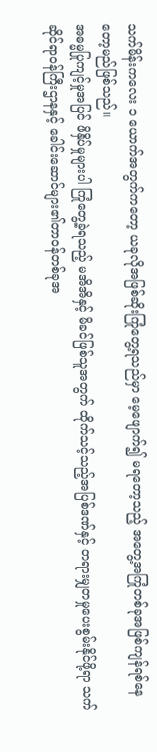သက်မိန်းကလေး ၁ ယောက်အတွက်ကတော့ ယခုလိုအဖြစ်ဆိုးကြုံတွေ့ရသည်မှာ မေ့ဖျောက်၍ မရတော့သည့် အတွေ့အကြုံတစ်ခုအဖြစ်ကျန်ရစ်နေတော့မည်ဖြစ်သည်။
အဓမ္မပြုကျင့်မှုအပြင် ဖိနှိပ်မှုများပါ ကြုံတွေ့ခဲ့ရသည့် မအိအိနှင့် မိခင်ဖြစ်သူအတွက် ထိုက်သင့်သည့်အပြစ်ဒဏ်နှင့် တရားမျှတမှုပေးစွမ်းနိုင်ဖို့ရာ သက်ဆိုင်ရာဝန်ကြီးဌာနနှင့် ခေါင်းဆောင်များ၏တာဝန်တစ်ခုအ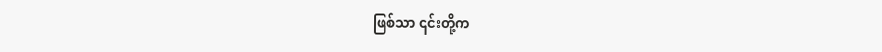ဖြစ်သာ ၎င်းတို့က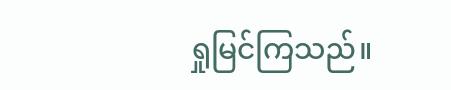ရှုမြင်ကြသည်။